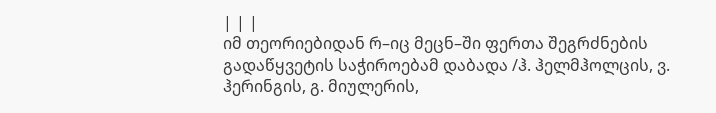| | |
იმ თეორიებიდან რ–იც მეცნ–ში ფერთა შეგრძნების გადაწყვეტის საჭიროებამ დაბადა /ჰ. ჰელმჰოლცის, ვ. ჰერინგის, გ. მიულერის,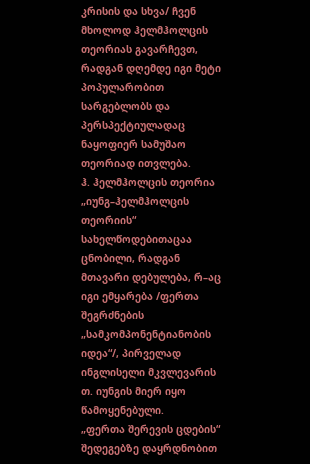კრისის და სხვა/ ჩვენ მხოლოდ ჰელმჰოლცის თეორიას გავარჩევთ, რადგან დღემდე იგი მეტი პოპულარობით სარგებლობს და პერსპექტიულადაც ნაყოფიერ სამუშაო თეორიად ითვლება.
ჰ. ჰელმჰოლცის თეორია „იუნგ–ჰელმჰოლცის თეორიის“ სახელწოდებითაცაა ცნობილი, რადგან მთავარი დებულება, რ–აც იგი ემყარება /ფერთა შეგრძნების „სამკომპონენტიანობის იდეა“/, პირველად ინგლისელი მკვლევარის თ. იუნგის მიერ იყო წამოყენებული.
„ფერთა შერევის ცდების“ შედეგებზე დაყრდნობით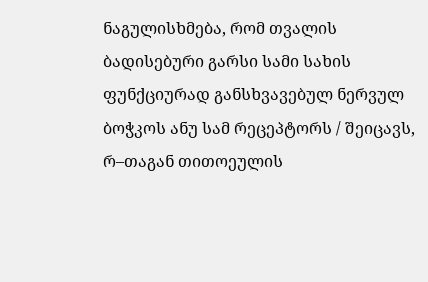ნაგულისხმება, რომ თვალის ბადისებური გარსი სამი სახის ფუნქციურად განსხვავებულ ნერვულ ბოჭკოს ანუ სამ რეცეპტორს / შეიცავს, რ–თაგან თითოეულის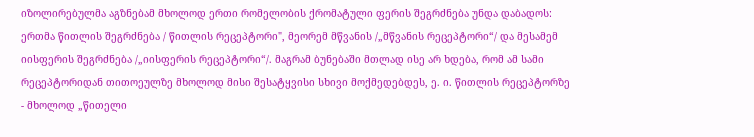იზოლირებულმა აგზნებამ მხოლოდ ერთი რომელობის ქრომატული ფერის შეგრძნება უნდა დაბადოს: ერთმა წითლის შეგრძნება / წითლის რეცეპტორი", მეორემ მწვანის /„მწვანის რეცეპტორი“/ და მესამემ იისფერის შეგრძნება /„იისფერის რეცეპტორი“/. მაგრამ ბუნებაში მთლად ისე არ ხდება, რომ ამ სამი რეცეპტორიდან თითოეულზე მხოლოდ მისი შესატყვისი სხივი მოქმედებდეს, ე. ი. წითლის რეცეპტორზე - მხოლოდ „წითელი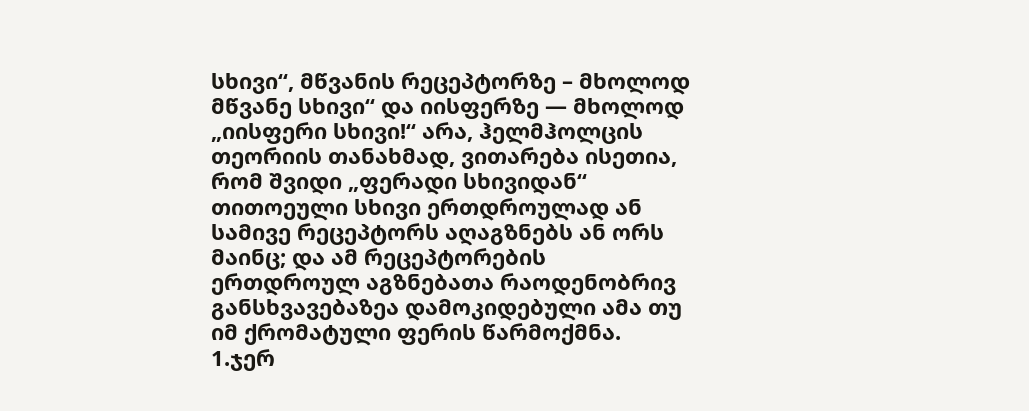სხივი“, მწვანის რეცეპტორზე – მხოლოდ მწვანე სხივი“ და იისფერზე — მხოლოდ „იისფერი სხივი!“ არა, ჰელმჰოლცის თეორიის თანახმად, ვითარება ისეთია, რომ შვიდი „ფერადი სხივიდან“ თითოეული სხივი ერთდროულად ან სამივე რეცეპტორს აღაგზნებს ან ორს მაინც; და ამ რეცეპტორების ერთდროულ აგზნებათა რაოდენობრივ განსხვავებაზეა დამოკიდებული ამა თუ იმ ქრომატული ფერის წარმოქმნა.
1.ჯერ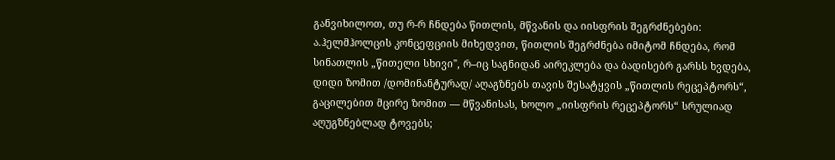განვიხილოთ, თუ რ-რ ჩნდება წითლის, მწვანის და იისფრის შეგრძნებები:
ა.ჰელმჰოლცის კონცეფციის მიხედვით, წითლის შეგრძნება იმიტომ ჩნდება, რომ სინათლის „წითელი სხივი", რ–იც საგნიდან აირეკლება და ბადისებრ გარსს ხვდება, დიდი ზომით /დომინანტურად/ აღაგზნებს თავის შესატყვის „წითლის რეცეპტორს“, გაცილებით მცირე ზომით — მწვანისას, ხოლო „იისფრის რეცეპტორს“ სრულიად აღუგზნებლად ტოვებს;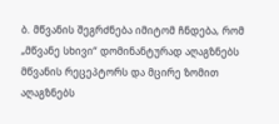ბ. მწვანის შეგრძნება იმიტომ ჩნდება, რომ „მწვანე სხივი“ დომინანტურად აღაგზნებს მწვანის რეცეპტორს და მცირე ზომით აღაგზნებს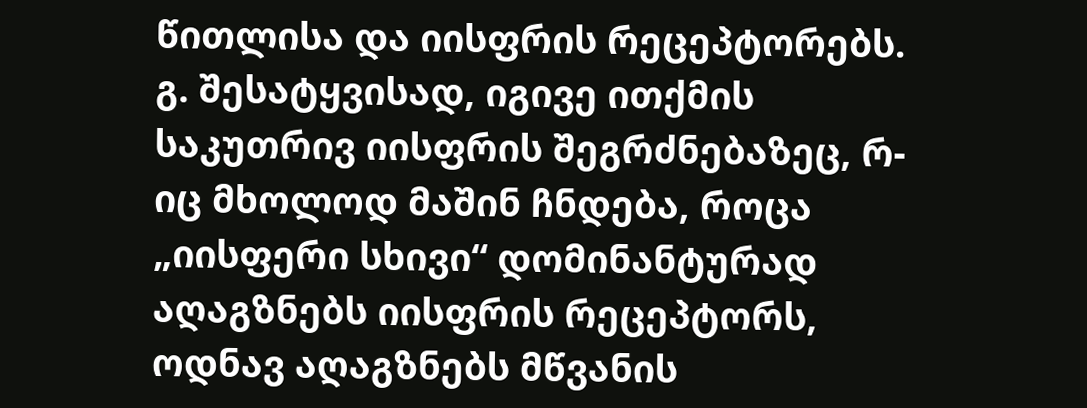წითლისა და იისფრის რეცეპტორებს.
გ. შესატყვისად, იგივე ითქმის საკუთრივ იისფრის შეგრძნებაზეც, რ-იც მხოლოდ მაშინ ჩნდება, როცა „იისფერი სხივი“ დომინანტურად აღაგზნებს იისფრის რეცეპტორს, ოდნავ აღაგზნებს მწვანის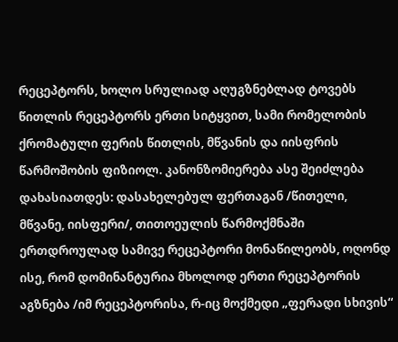რეცეპტორს, ხოლო სრულიად აღუგზნებლად ტოვებს წითლის რეცეპტორს ერთი სიტყვით, სამი რომელობის ქრომატული ფერის წითლის, მწვანის და იისფრის წარმოშობის ფიზიოლ. კანონზომიერება ასე შეიძლება დახასიათდეს: დასახელებულ ფერთაგან /წითელი, მწვანე, იისფერი/, თითოეულის წარმოქმნაში ერთდროულად სამივე რეცეპტორი მონაწილეობს, ოღონდ ისე, რომ დომინანტურია მხოლოდ ერთი რეცეპტორის აგზნება /იმ რეცეპტორისა, რ-იც მოქმედი „ფერადი სხივის“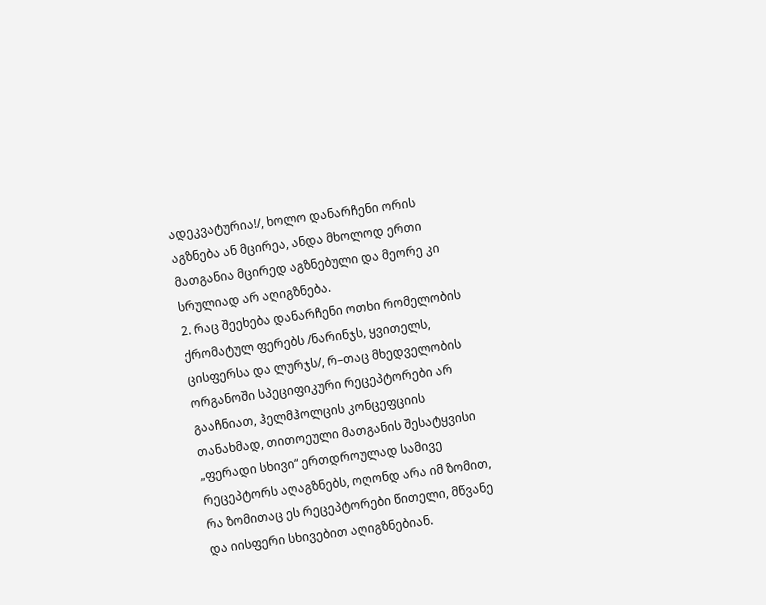ადეკვატურია!/, ხოლო დანარჩენი ორის აგზნება ან მცირეა, ანდა მხოლოდ ერთი მათგანია მცირედ აგზნებული და მეორე კი სრულიად არ აღიგზნება.
2. რაც შეეხება დანარჩენი ოთხი რომელობის ქრომატულ ფერებს /ნარინჯს, ყვითელს, ცისფერსა და ლურჯს/, რ–თაც მხედველობის ორგანოში სპეციფიკური რეცეპტორები არ გააჩნიათ, ჰელმჰოლცის კონცეფციის თანახმად, თითოეული მათგანის შესატყვისი „ფერადი სხივი“ ერთდროულად სამივე რეცეპტორს აღაგზნებს, ოღონდ არა იმ ზომით, რა ზომითაც ეს რეცეპტორები წითელი, მწვანე და იისფერი სხივებით აღიგზნებიან.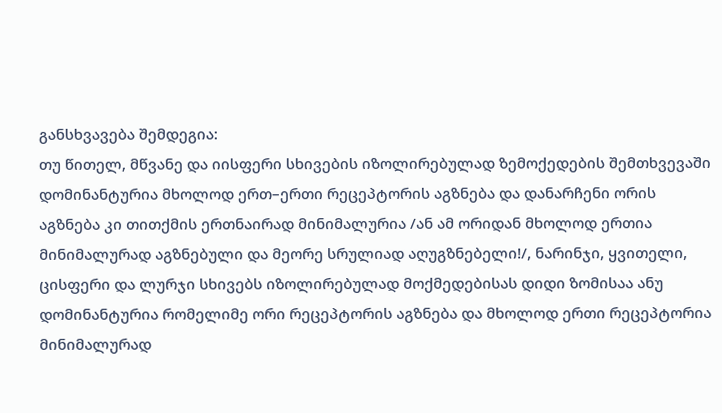განსხვავება შემდეგია:
თუ წითელ, მწვანე და იისფერი სხივების იზოლირებულად ზემოქედების შემთხვევაში დომინანტურია მხოლოდ ერთ–ერთი რეცეპტორის აგზნება და დანარჩენი ორის აგზნება კი თითქმის ერთნაირად მინიმალურია /ან ამ ორიდან მხოლოდ ერთია მინიმალურად აგზნებული და მეორე სრულიად აღუგზნებელი!/, ნარინჯი, ყვითელი, ცისფერი და ლურჯი სხივებს იზოლირებულად მოქმედებისას დიდი ზომისაა ანუ დომინანტურია რომელიმე ორი რეცეპტორის აგზნება და მხოლოდ ერთი რეცეპტორია მინიმალურად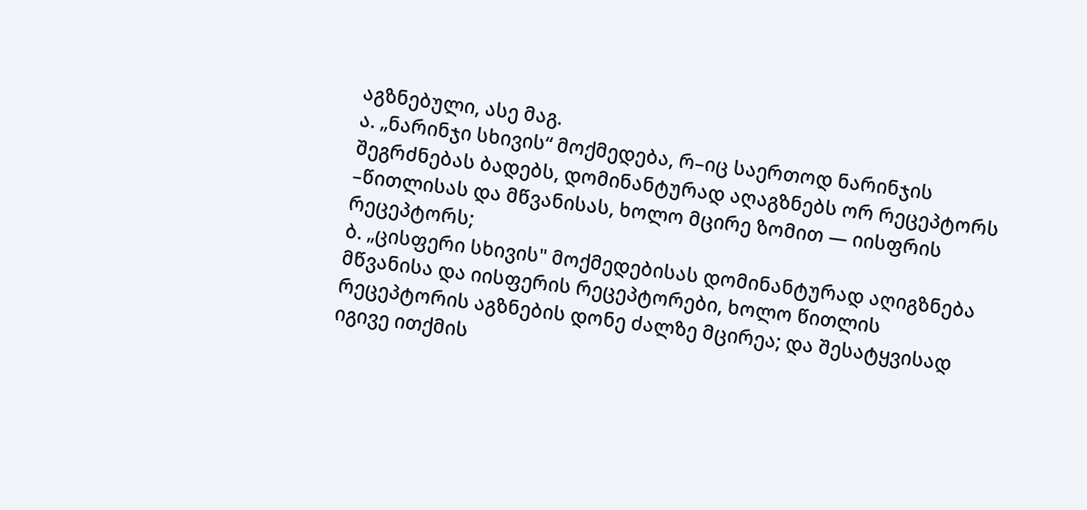აგზნებული, ასე მაგ.
ა. „ნარინჯი სხივის“ მოქმედება, რ–იც საერთოდ ნარინჯის შეგრძნებას ბადებს, დომინანტურად აღაგზნებს ორ რეცეპტორს –წითლისას და მწვანისას, ხოლო მცირე ზომით — იისფრის რეცეპტორს;
ბ. „ცისფერი სხივის" მოქმედებისას დომინანტურად აღიგზნება მწვანისა და იისფერის რეცეპტორები, ხოლო წითლის რეცეპტორის აგზნების დონე ძალზე მცირეა; და შესატყვისად იგივე ითქმის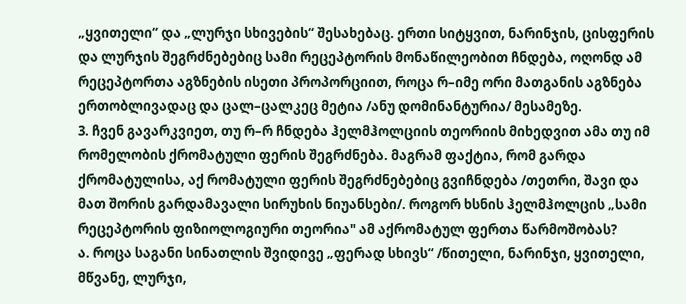„ყვითელი“ და „ლურჯი სხივების“ შესახებაც. ერთი სიტყვით, ნარინჯის, ცისფერის და ლურჯის შეგრძნებებიც სამი რეცეპტორის მონაწილეობით ჩნდება, ოღონდ ამ რეცეპტორთა აგზნების ისეთი პროპორციით, როცა რ–იმე ორი მათგანის აგზნება ერთობლივადაც და ცალ–ცალკეც მეტია /ანუ დომინანტურია/ მესამეზე.
3. ჩვენ გავარკვიეთ, თუ რ–რ ჩნდება ჰელმჰოლციის თეორიის მიხედვით ამა თუ იმ რომელობის ქრომატული ფერის შეგრძნება. მაგრამ ფაქტია, რომ გარდა ქრომატულისა, აქ რომატული ფერის შეგრძნებებიც გვიჩნდება /თეთრი, შავი და მათ შორის გარდამავალი სირუხის ნიუანსები/. როგორ ხსნის ჰელმჰოლცის „სამი რეცეპტორის ფიზიოლოგიური თეორია" ამ აქრომატულ ფერთა წარმოშობას?
ა. როცა საგანი სინათლის შვიდივე „ფერად სხივს“ /წითელი, ნარინჯი, ყვითელი, მწვანე, ლურჯი,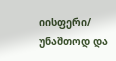იისფერი/ უნაშთოდ და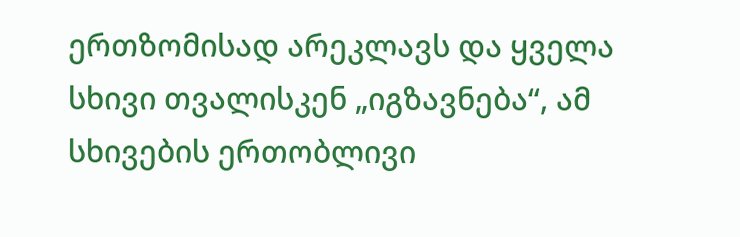ერთზომისად არეკლავს და ყველა სხივი თვალისკენ „იგზავნება“, ამ სხივების ერთობლივი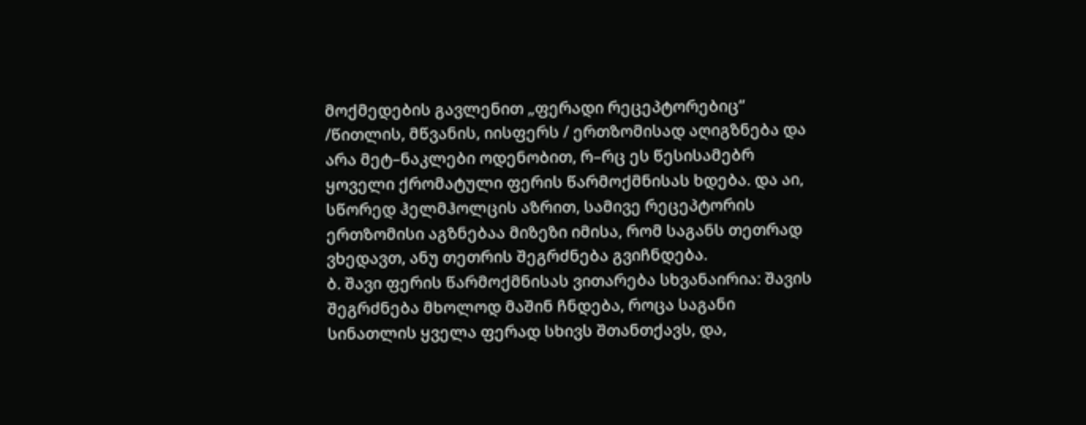მოქმედების გავლენით „ფერადი რეცეპტორებიც“ /წითლის, მწვანის, იისფერს / ერთზომისად აღიგზნება და არა მეტ–ნაკლები ოდენობით, რ–რც ეს წესისამებრ ყოველი ქრომატული ფერის წარმოქმნისას ხდება. და აი, სწორედ ჰელმჰოლცის აზრით, სამივე რეცეპტორის ერთზომისი აგზნებაა მიზეზი იმისა, რომ საგანს თეთრად ვხედავთ, ანუ თეთრის შეგრძნება გვიჩნდება.
ბ. შავი ფერის წარმოქმნისას ვითარება სხვანაირია: შავის შეგრძნება მხოლოდ მაშინ ჩნდება, როცა საგანი სინათლის ყველა ფერად სხივს შთანთქავს, და,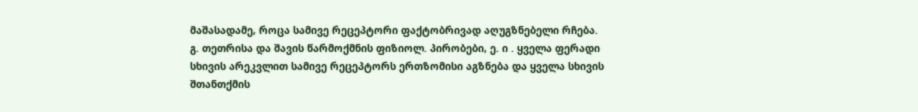მაშასადამე, როცა სამივე რეცეპტორი ფაქტობრივად აღუგზნებელი რჩება.
გ. თეთრისა და შავის წარმოქმნის ფიზიოლ. პირობები, ე. ი . ყველა ფერადი სხივის არეკვლით სამივე რეცეპტორს ერთზომისი აგზნება და ყველა სხივის შთანთქმის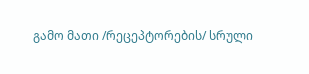გამო მათი /რეცეპტორების/ სრული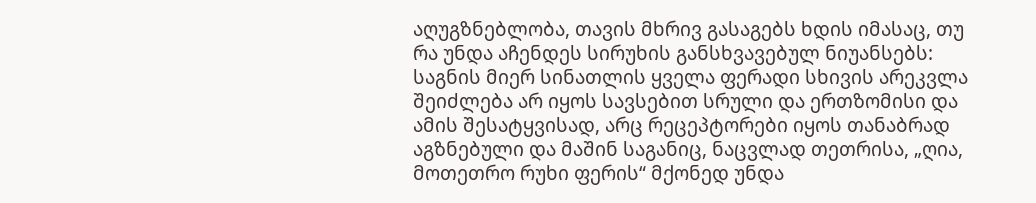აღუგზნებლობა, თავის მხრივ გასაგებს ხდის იმასაც, თუ რა უნდა აჩენდეს სირუხის განსხვავებულ ნიუანსებს:
საგნის მიერ სინათლის ყველა ფერადი სხივის არეკვლა შეიძლება არ იყოს სავსებით სრული და ერთზომისი და ამის შესატყვისად, არც რეცეპტორები იყოს თანაბრად აგზნებული და მაშინ საგანიც, ნაცვლად თეთრისა, „ღია, მოთეთრო რუხი ფერის“ მქონედ უნდა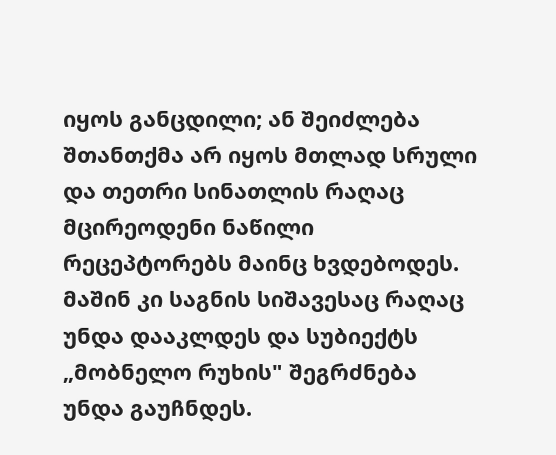იყოს განცდილი; ან შეიძლება შთანთქმა არ იყოს მთლად სრული და თეთრი სინათლის რაღაც მცირეოდენი ნაწილი რეცეპტორებს მაინც ხვდებოდეს. მაშინ კი საგნის სიშავესაც რაღაც უნდა დააკლდეს და სუბიექტს „მობნელო რუხის" შეგრძნება უნდა გაუჩნდეს.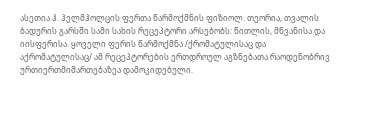ასეთია ჰ. ჰელმჰოლცის ფერთა წარმოქმნის ფიზიოლ. თეორია, თვალის ბადურის გარსში სამი სახის რეცეპტორი არსებობს: წითლის, მწვანისა და იისფერისა. ყოველი ფერის წარმოქმნა /ქრომატულისაც და აქრომატულისაც/ ამ რეცეპტორების ერთდროულ აგზნებათა რაოდენობრივ ურთიერთმიმართებაზეა დამოკიდებული.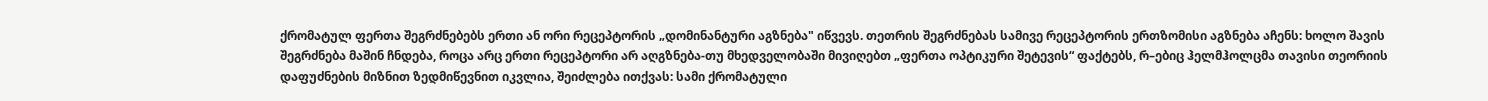ქრომატულ ფერთა შეგრძნებებს ერთი ან ორი რეცეპტორის „დომინანტური აგზნება" იწვევს. თეთრის შეგრძნებას სამივე რეცეპტორის ერთზომისი აგზნება აჩენს: ხოლო შავის შეგრძნება მაშინ ჩნდება, როცა არც ერთი რეცეპტორი არ აღგზნება-თუ მხედველობაში მივიღებთ „ფერთა ოპტიკური შეტევის“ ფაქტებს, რ–ებიც ჰელმჰოლცმა თავისი თეორიის დაფუძნების მიზნით ზედმიწევნით იკვლია, შეიძლება ითქვას: სამი ქრომატული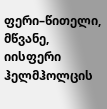ფერი–წითელი, მწვანე, იისფერი ჰელმჰოლცის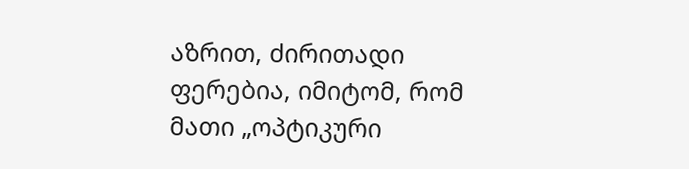აზრით, ძირითადი ფერებია, იმიტომ, რომ მათი „ოპტიკური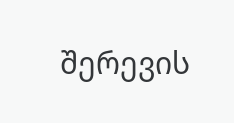შერევის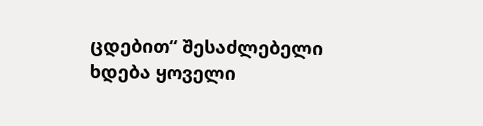ცდებით“ შესაძლებელი ხდება ყოველი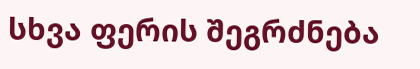სხვა ფერის შეგრძნება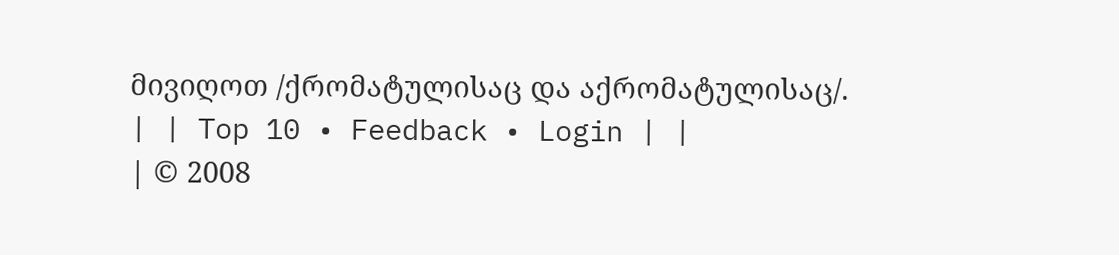მივიღოთ /ქრომატულისაც და აქრომატულისაც/.
| | Top 10 • Feedback • Login | |
| © 2008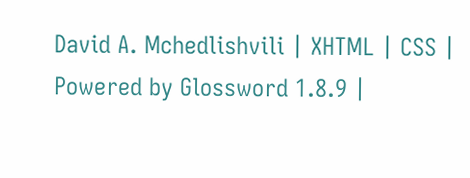David A. Mchedlishvili | XHTML | CSS | Powered by Glossword 1.8.9 |